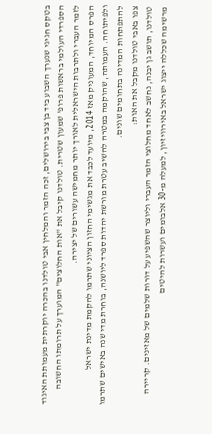בטקס חגיגי שנערך השבוע ביד בן צבי בירושלים, זכה הזמר והמלחין אבי טולדנו בהכרה יוקרתית מעמותת האיגוד הספרדי העולמי בראשות פרופ' שמעון שטרית. טולדנו קיבל את "אות החלוצים" המוערך על תרומתו החשובה לזמר העברי ולתרבות הישראלית לאורך יותר מחמישה עשורים של יצירה.
הפרס המיוחד, המעוניק מאז 2014, מיועד לכבד את מגשימי החזון הציוני שתרמו להקמת מדינת ישראל ולפיתוחה. העמותה, שהוקמה במטרה להשיב עטרת מורשת יהדות ספרד ליושנה, בוחרת מדי שנה באישים שתרמו להתפתחות המדינה בתחומים שונים.
צפו באבי טולדנו מקבל את האות:
טולדנו, תושב גן יבנה, נחשב לאחד מחלוצי הזמר העברי וליוצר שהשפיע על דורות שלמים של מאזינים. קריירה מרשימה שכללה ייצוג ישראל באירוויזיון, למעלה מ-30 אלבומים ועשרות להיטים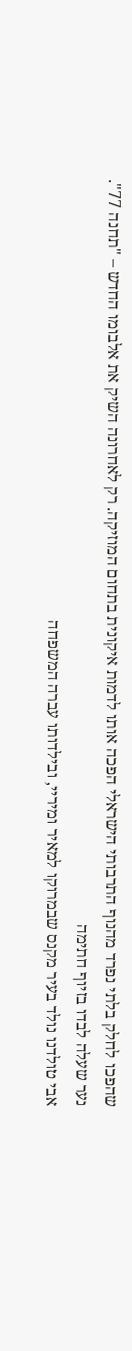שהפכו לחלק בלתי נפרד מהנוף התרבותי הישראלי הפכה אותו לדמות איקונית בתחום המוזיקה. רק לאחרונה השיק את אלבומו החדש – "תחנה 77".
נער שעלה לבדו בזיוף חתימה
אבי טולדנו נולד בעיר מקנס שבמרוקו למאיר ומיריי, ובילדותו עברה המשפחה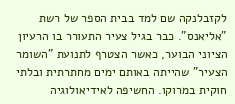לקזבלנקה שם למד בבית הספר של רשת "אליאנס". כבר בגיל צעיר התעורר בו הרעיון הציוני הבוער, כאשר הצטרף לתנועת "השומר הצעיר" שהייתה באותם ימים מחתרתית ובלתי חוקית במרוקו. החשיפה לאידיאולוגיה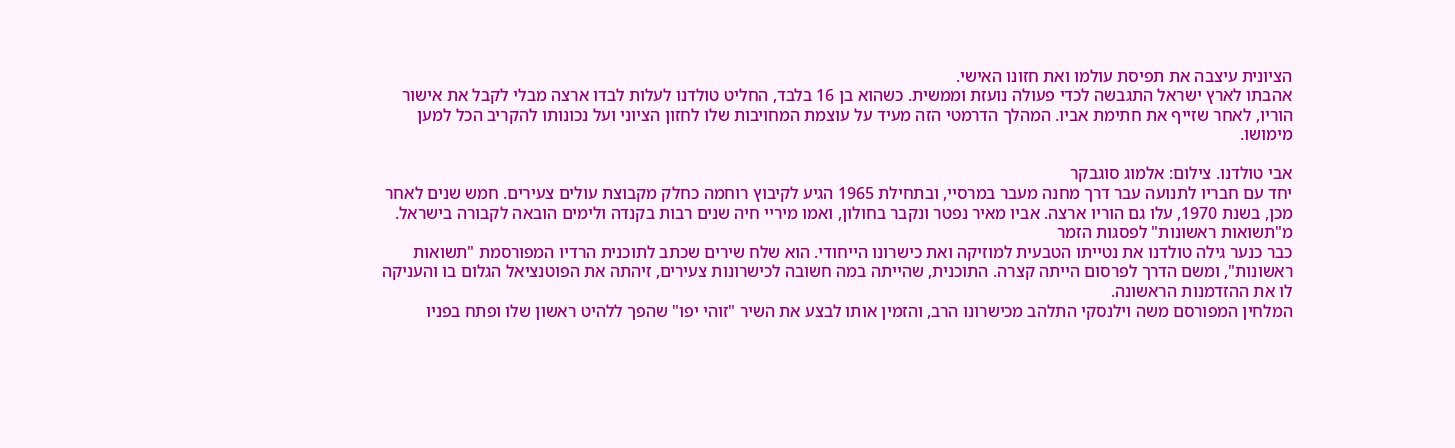הציונית עיצבה את תפיסת עולמו ואת חזונו האישי.
אהבתו לארץ ישראל התגבשה לכדי פעולה נועזת וממשית. כשהוא בן 16 בלבד, החליט טולדנו לעלות לבדו ארצה מבלי לקבל את אישור הוריו, לאחר שזייף את חתימת אביו. המהלך הדרמטי הזה מעיד על עוצמת המחויבות שלו לחזון הציוני ועל נכונותו להקריב הכל למען מימושו.

אבי טולדנו. צילום: אלמוג סוגבקר
יחד עם חבריו לתנועה עבר דרך מחנה מעבר במרסיי, ובתחילת 1965 הגיע לקיבוץ רוחמה כחלק מקבוצת עולים צעירים. חמש שנים לאחר מכן, בשנת 1970, עלו גם הוריו ארצה. אביו מאיר נפטר ונקבר בחולון, ואמו מיריי חיה שנים רבות בקנדה ולימים הובאה לקבורה בישראל.
מ"תשואות ראשונות" לפסגות הזמר
כבר כנער גילה טולדנו את נטייתו הטבעית למוזיקה ואת כישרונו הייחודי. הוא שלח שירים שכתב לתוכנית הרדיו המפורסמת "תשואות ראשונות", ומשם הדרך לפרסום הייתה קצרה. התוכנית, שהייתה במה חשובה לכישרונות צעירים, זיהתה את הפוטנציאל הגלום בו והעניקה לו את ההזדמנות הראשונה.
המלחין המפורסם משה וילנסקי התלהב מכישרונו הרב, והזמין אותו לבצע את השיר "זוהי יפו" שהפך ללהיט ראשון שלו ופתח בפניו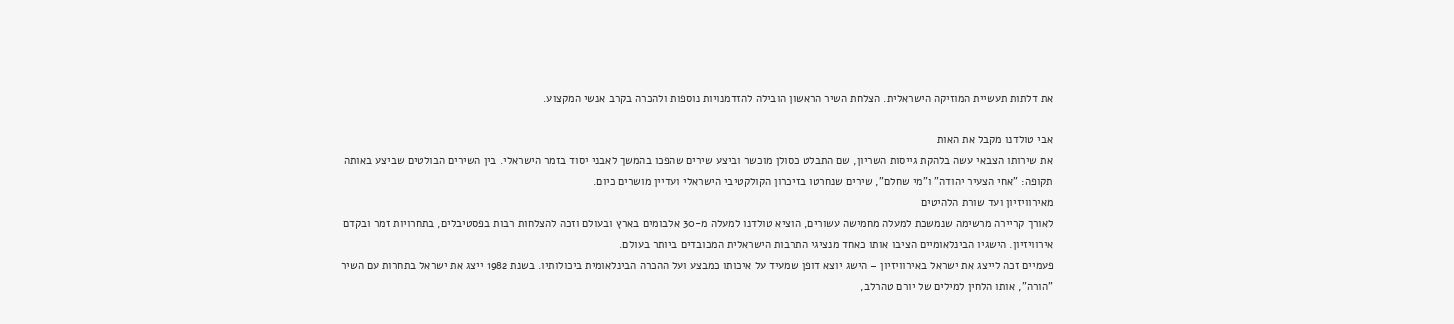את דלתות תעשיית המוזיקה הישראלית. הצלחת השיר הראשון הובילה להזדמנויות נוספות ולהכרה בקרב אנשי המקצוע.

אבי טולדנו מקבל את האות
את שירותו הצבאי עשה בלהקת גייסות השריון, שם התבלט כסולן מוכשר וביצע שירים שהפכו בהמשך לאבני יסוד בזמר הישראלי. בין השירים הבולטים שביצע באותה תקופה: "אחי הצעיר יהודה" ו"מי שחלם", שירים שנחרטו בזיכרון הקולקטיבי הישראלי ועדיין מושרים כיום.
מאירוויזיון ועד שורת הלהיטים
לאורך קריירה מרשימה שנמשכת למעלה מחמישה עשורים, הוציא טולדנו למעלה מ-30 אלבומים בארץ ובעולם וזכה להצלחות רבות בפסטיבלים, בתחרויות זמר ובקדם אירוויזיון. הישגיו הבינלאומיים הציבו אותו כאחד מנציגי התרבות הישראלית המכובדים ביותר בעולם.
פעמיים זכה לייצג את ישראל באירוויזיון – הישג יוצא דופן שמעיד על איכותו כמבצע ועל ההכרה הבינלאומית ביכולותיו. בשנת 1982 ייצג את ישראל בתחרות עם השיר "הורה", אותו הלחין למילים של יורם טהרלב,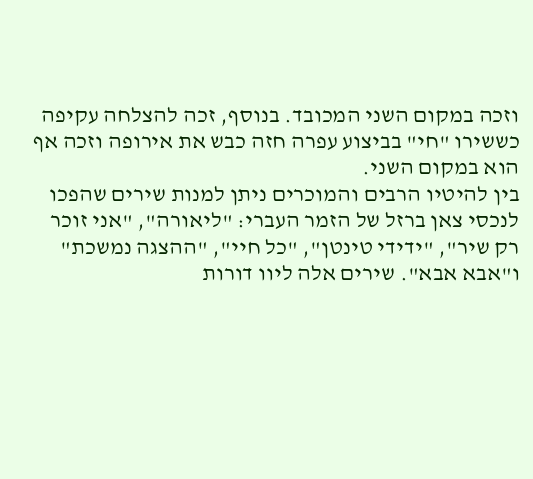וזכה במקום השני המכובד. בנוסף, זכה להצלחה עקיפה כששירו "חי" בביצוע עפרה חזה כבש את אירופה וזכה אף הוא במקום השני.
בין להיטיו הרבים והמוכרים ניתן למנות שירים שהפכו לנכסי צאן ברזל של הזמר העברי: "ליאורה", "אני זוכר רק שיר", "ידידי טינטן", "כל חיי", "ההצגה נמשכת" ו"אבא אבא". שירים אלה ליוו דורות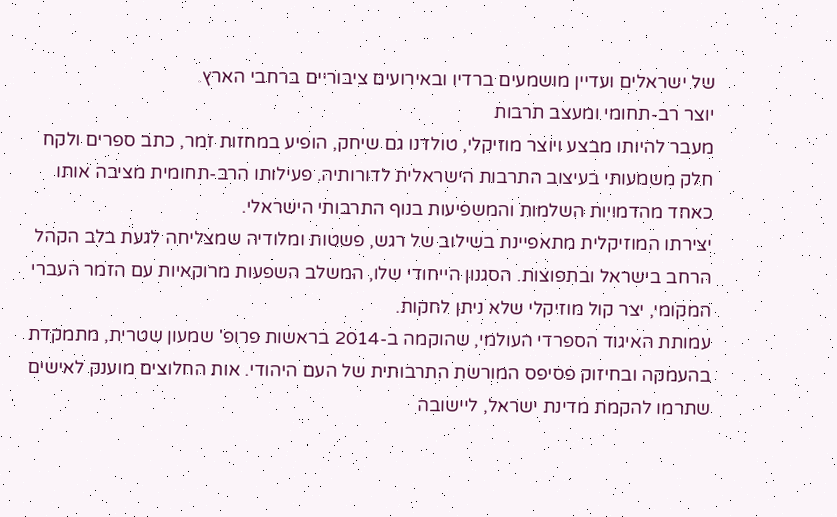של ישראלים ועדיין מושמעים ברדיו ובאירועים ציבוריים ברחבי הארץ.
יוצר רב-תחומי ומעצב תרבות
מעבר להיותו מבצע ויוצר מוזיקלי, טולדנו גם שיחק, הופיע במחזות זמר, כתב ספרים ולקח חלק משמעותי בעיצוב התרבות הישראלית לדורותיה. פעילותו הרב-תחומית מציבה אותו כאחד מהדמויות השלמות והמשפיעות בנוף התרבותי הישראלי.
יצירתו המוזיקלית מתאפיינת בשילוב של רגש, פשטות ומלודיה שמצליחה לגעת בלב הקהל הרחב בישראל ובתפוצות. הסגנון הייחודי שלו, המשלב השפעות מרוקאיות עם הזמר העברי המקומי, יצר קול מוזיקלי שלא ניתן לחקות.
עמותת האיגוד הספרדי העולמי, שהוקמה ב-2014 בראשות פרופ' שמעון שטרית, מתמקדת בהעמקה ובחיזוק פסיפס המורשת התרבותית של העם היהודי. אות החלוצים מוענק לאישים שתרמו להקמת מדינת ישראל, ליישובה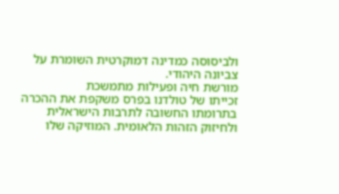ולביסוסה כמדינה דמוקרטית השומרת על צביונה היהודי.
מורשת חיה ופעילות מתמשכת
זכייתו של טולדנו בפרס משקפת את ההכרה בתרומתו החשובה לתרבות הישראלית ולחיזוק הזהות הלאומית. המוזיקה שלו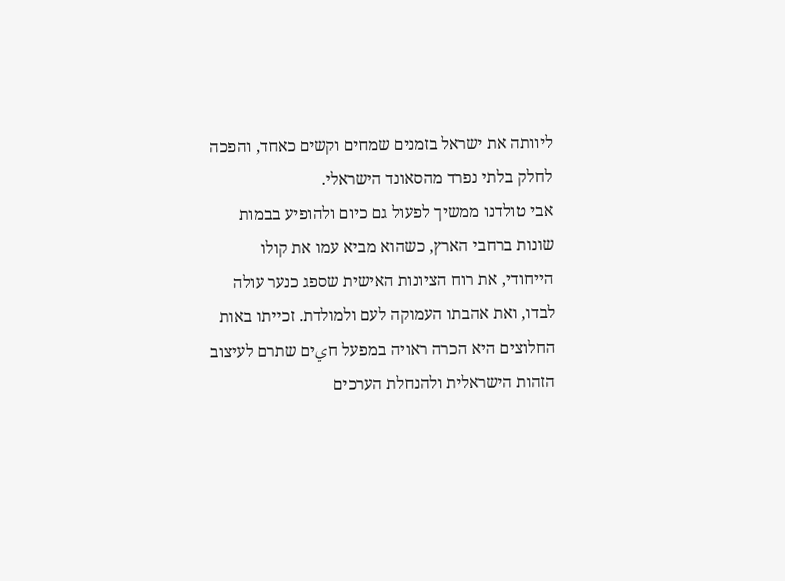ליוותה את ישראל בזמנים שמחים וקשים כאחד, והפכה לחלק בלתי נפרד מהסאונד הישראלי.
אבי טולדנו ממשיך לפעול גם כיום ולהופיע בבמות שונות ברחבי הארץ, כשהוא מביא עמו את קולו הייחודי, את רוח הציונות האישית שספג כנער עולה לבדו, ואת אהבתו העמוקה לעם ולמולדת. זכייתו באות החלוצים היא הכרה ראויה במפעל חيים שתרם לעיצוב הזהות הישראלית ולהנחלת הערכים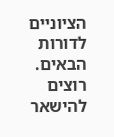הציוניים לדורות הבאים.
רוצים להישאר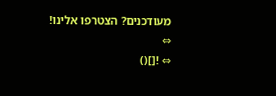מעודכנים? הצטרפו אלינו!
⇔
⇔ ![]()